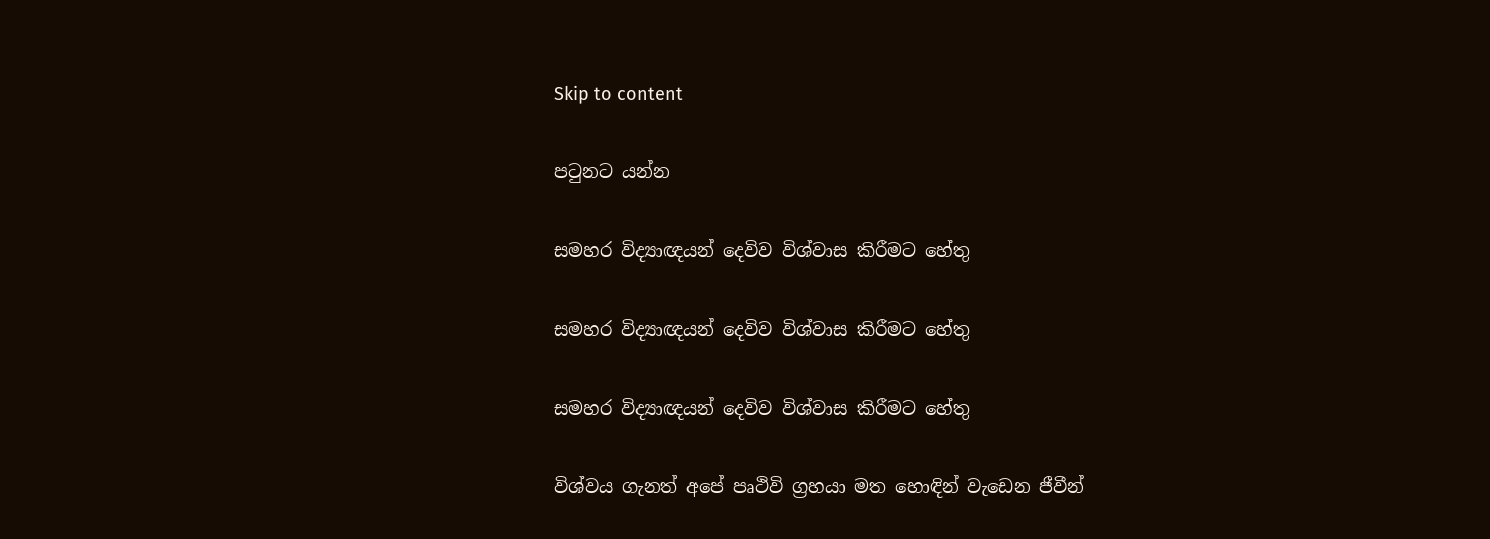Skip to content

පටුනට යන්න

සමහර විද්‍යාඥයන් දෙවිව විශ්වාස කිරීමට හේතු

සමහර විද්‍යාඥයන් දෙවිව විශ්වාස කිරීමට හේතු

සමහර විද්‍යාඥයන් දෙවිව විශ්වාස කිරීමට හේතු

විශ්වය ගැනත් අපේ පෘථිවි ග්‍රහයා මත හොඳින් වැඩෙන ජීවීන්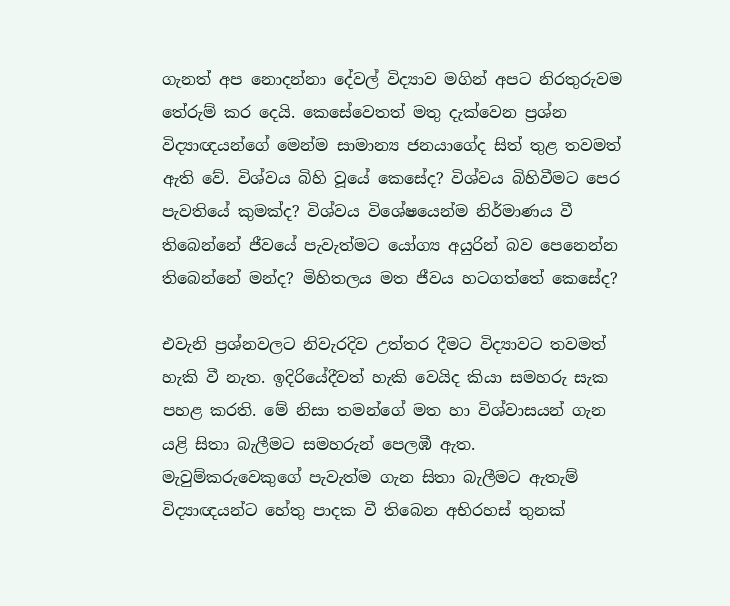ගැනත් අප නොදන්නා දේවල් විද්‍යාව මගින් අපට නිරතුරුවම තේරුම් කර දෙයි. කෙසේවෙතත් මතු දැක්වෙන ප්‍රශ්න විද්‍යාඥයන්ගේ මෙන්ම සාමාන්‍ය ජනයාගේද සිත් තුළ තවමත් ඇති වේ. විශ්වය බිහි වූයේ කෙසේද? විශ්වය බිහිවීමට පෙර පැවතියේ කුමක්ද? විශ්වය විශේෂයෙන්ම නිර්මාණය වී තිබෙන්නේ ජීවයේ පැවැත්මට යෝග්‍ය අයුරින් බව පෙනෙන්න තිබෙන්නේ මන්ද? මිහිතලය මත ජීවය හටගත්තේ කෙසේද?

එවැනි ප්‍රශ්නවලට නිවැරදිව උත්තර දීමට විද්‍යාවට තවමත් හැකි වී නැත. ඉදිරියේදීවත් හැකි වෙයිද කියා සමහරු සැක පහළ කරති. මේ නිසා තමන්ගේ මත හා විශ්වාසයන් ගැන යළි සිතා බැලීමට සමහරුන් පෙලඹී ඇත. මැවුම්කරුවෙකුගේ පැවැත්ම ගැන සිතා බැලීමට ඇතැම් විද්‍යාඥයන්ට හේතු පාදක වී තිබෙන අභිරහස් තුනක්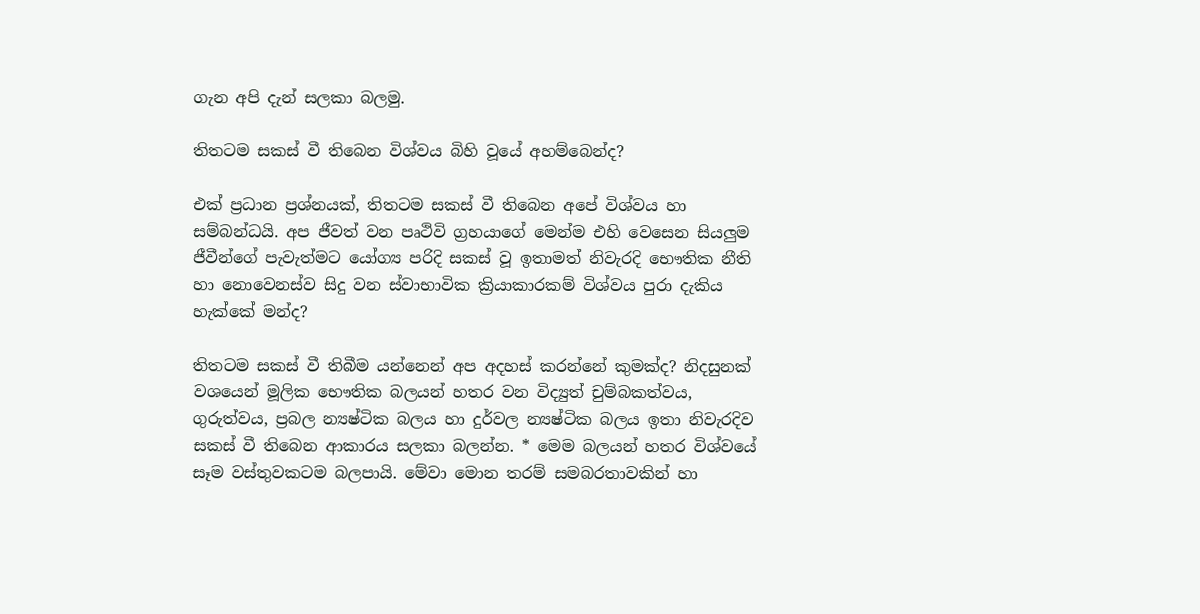ගැන අපි දැන් සලකා බලමු.

තිතටම සකස් වී තිබෙන විශ්වය බිහි වූයේ අහම්බෙන්ද?

එක් ප්‍රධාන ප්‍රශ්නයක්, තිතටම සකස් වී තිබෙන අපේ විශ්වය හා සම්බන්ධයි. අප ජීවත් වන පෘථිවි ග්‍රහයාගේ මෙන්ම එහි වෙසෙන සියලුම ජීවීන්ගේ පැවැත්මට යෝග්‍ය පරිදි සකස් වූ ඉතාමත් නිවැරදි භෞතික නීති හා නොවෙනස්ව සිදු වන ස්වාභාවික ක්‍රියාකාරකම් විශ්වය පුරා දැකිය හැක්කේ මන්ද?

තිතටම සකස් වී තිබීම යන්නෙන් අප අදහස් කරන්නේ කුමක්ද? නිදසුනක් වශයෙන් මූලික භෞතික බලයන් හතර වන විද්‍යුත් චුම්බකත්වය, ගුරුත්වය, ප්‍රබල න්‍යෂ්ටික බලය හා දුර්වල න්‍යෂ්ටික බලය ඉතා නිවැරදිව සකස් වී තිබෙන ආකාරය සලකා බලන්න. * මෙම බලයන් හතර විශ්වයේ සෑම වස්තුවකටම බලපායි. මේවා මොන තරම් සමබරතාවකින් හා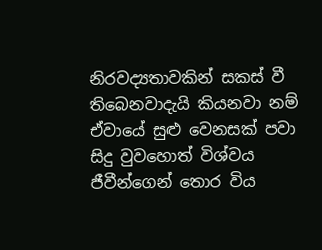නිරවද්‍යතාවකින් සකස් වී තිබෙනවාදැයි කියනවා නම් ඒවායේ සුළු වෙනසක් පවා සිදු වුවහොත් විශ්වය ජීවීන්ගෙන් තොර විය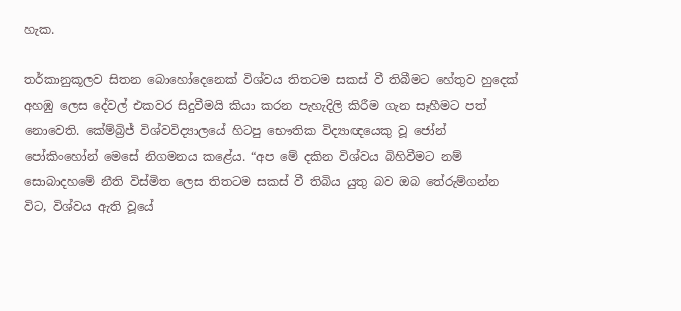හැක.

තර්කානුකූලව සිතන බොහෝදෙනෙක් විශ්වය තිතටම සකස් වී තිබීමට හේතුව හුදෙක් අහඹු ලෙස දේවල් එකවර සිදුවීමයි කියා කරන පැහැදිලි කිරීම ගැන සෑහීමට පත් නොවෙති. කේම්බ්‍රිජ් විශ්වවිද්‍යාලයේ හිටපු භෞතික විද්‍යාඥයෙකු වූ ජෝන් පෝකිංහෝන් මෙසේ නිගමනය කළේය. “අප මේ දකින විශ්වය බිහිවීමට නම් සොබාදහමේ නීති විස්මිත ලෙස තිතටම සකස් වී තිබිය යුතු බව ඔබ තේරුම්ගන්න විට, විශ්වය ඇති වූයේ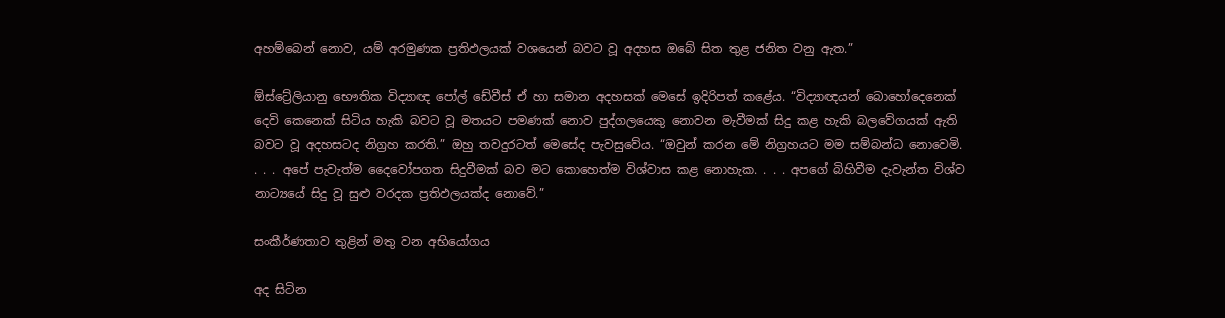අහම්බෙන් නොව, යම් අරමුණක ප්‍රතිඵලයක් වශයෙන් බවට වූ අදහස ඔබේ සිත තුළ ජනිත වනු ඇත.”

ඕස්ට්‍රේලියානු භෞතික විද්‍යාඥ පෝල් ඩේවීස් ඒ හා සමාන අදහසක් මෙසේ ඉදිරිපත් කළේය. “විද්‍යාඥයන් බොහෝදෙනෙක් දෙවි කෙනෙක් සිටිය හැකි බවට වූ මතයට පමණක් නොව පුද්ගලයෙකු නොවන මැවීමක් සිදු කළ හැකි බලවේගයක් ඇති බවට වූ අදහසටද නිග්‍රහ කරති.” ඔහු තවදුරටත් මෙසේද පැවසුවේය. “ඔවුන් කරන මේ නිග්‍රහයට මම සම්බන්ධ නොවෙමි. . . . අපේ පැවැත්ම දෛවෝපගත සිදුවීමක් බව මට කොහෙත්ම විශ්වාස කළ නොහැක. . . . අපගේ බිහිවීම දැවැන්ත විශ්ව නාට්‍යයේ සිදු වූ සුළු වරදක ප්‍රතිඵලයක්ද නොවේ.”

සංකීර්ණතාව තුළින් මතු වන අභියෝගය

අද සිටින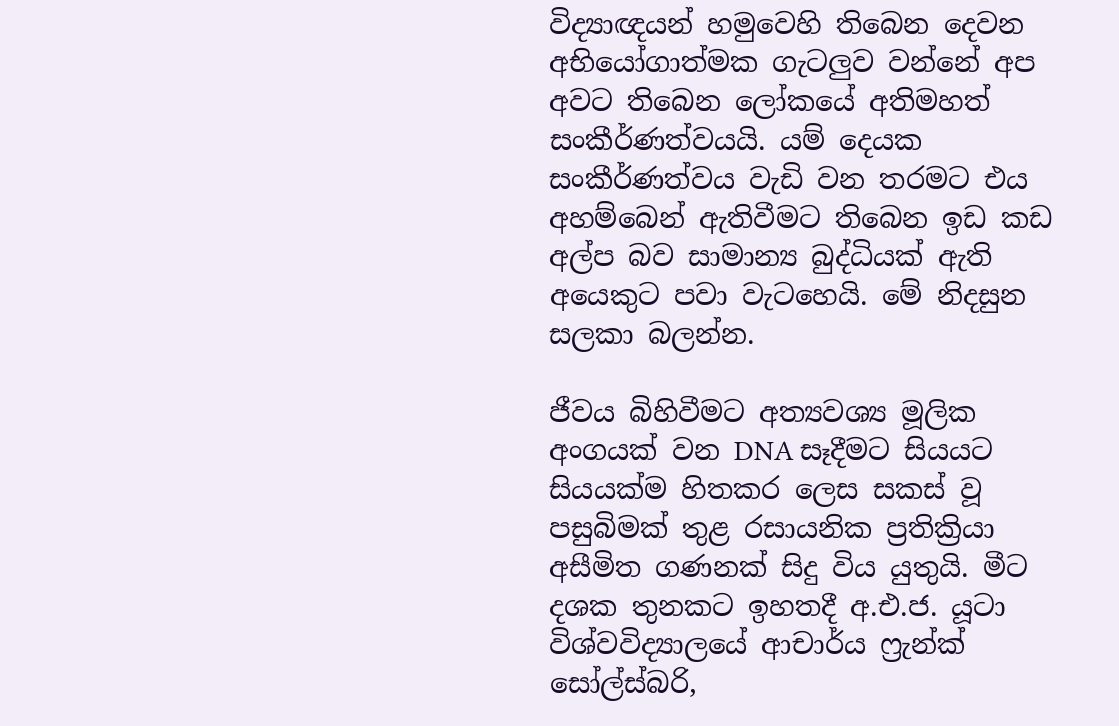විද්‍යාඥයන් හමුවෙහි තිබෙන දෙවන අභියෝගාත්මක ගැටලුව වන්නේ අප අවට තිබෙන ලෝකයේ අතිමහත් සංකීර්ණත්වයයි. යම් දෙයක සංකීර්ණත්වය වැඩි වන තරමට එය අහම්බෙන් ඇතිවීමට තිබෙන ඉඩ කඩ අල්ප බව සාමාන්‍ය බුද්ධියක් ඇති අයෙකුට පවා වැටහෙයි. මේ නිදසුන සලකා බලන්න.

ජීවය බිහිවීමට අත්‍යවශ්‍ය මූලික අංගයක් වන DNA සෑදීමට සියයට සියයක්ම හිතකර ලෙස සකස් වූ පසුබිමක් තුළ රසායනික ප්‍රතික්‍රියා අසීමිත ගණනක් සිදු විය යුතුයි. මීට දශක තුනකට ඉහතදී අ.එ.ජ. යූටා විශ්වවිද්‍යාලයේ ආචාර්ය ෆ්‍රැන්ක් සෝල්ස්බරි,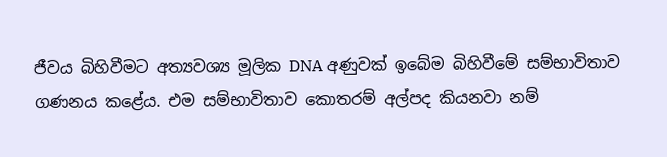ජීවය බිහිවීමට අත්‍යවශ්‍ය මූලික DNA අණුවක් ඉබේම බිහිවීමේ සම්භාවිතාව ගණනය කළේය. එම සම්භාවිතාව කොතරම් අල්පද කියනවා නම්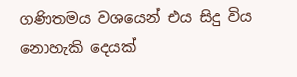ගණිතමය වශයෙන් එය සිදු විය නොහැකි දෙයක්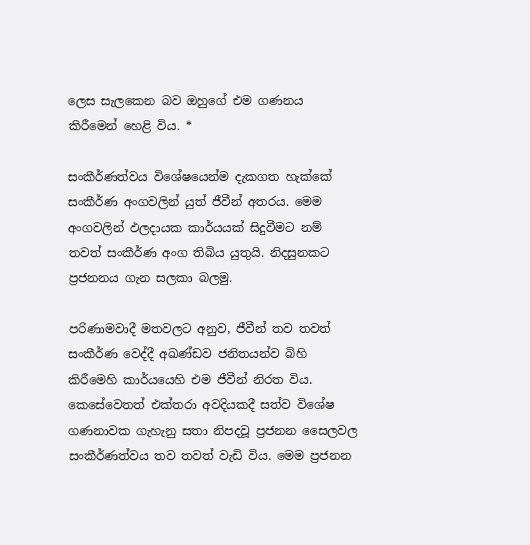ලෙස සැලකෙන බව ඔහුගේ එම ගණනය කිරීමෙන් හෙළි විය. *

සංකීර්ණත්වය විශේෂයෙන්ම දැකගත හැක්කේ සංකීර්ණ අංගවලින් යුත් ජීවීන් අතරය. මෙම අංගවලින් ඵලදායක කාර්යයක් සිදුවීමට නම් තවත් සංකීර්ණ අංග තිබිය යුතුයි. නිදසුනකට ප්‍රජනනය ගැන සලකා බලමු.

පරිණාමවාදී මතවලට අනුව, ජීවීන් තව තවත් සංකීර්ණ වෙද්දී අඛණ්ඩව ජනිතයන්ව බිහි කිරීමෙහි කාර්යයෙහි එම ජීවීන් නිරත විය. කෙසේවෙතත් එක්තරා අවදියකදී සත්ව විශේෂ ගණනාවක ගැහැනු සතා නිපදවූ ප්‍රජනන සෛලවල සංකීර්ණත්වය තව තවත් වැඩි විය. මෙම ප්‍රජනන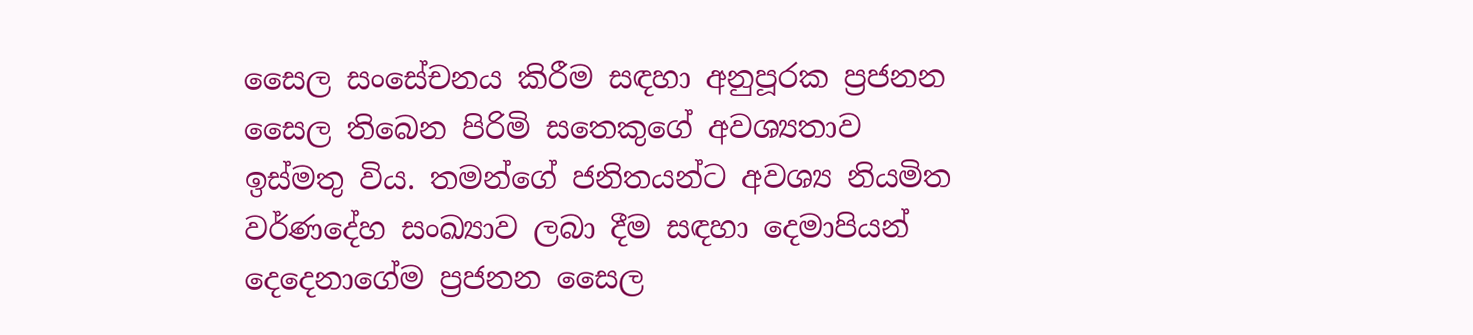සෛල සංසේචනය කිරීම සඳහා අනුපූරක ප්‍රජනන සෛල තිබෙන පිරිමි සතෙකුගේ අවශ්‍යතාව ඉස්මතු විය. තමන්ගේ ජනිතයන්ට අවශ්‍ය නියමිත වර්ණදේහ සංඛ්‍යාව ලබා දීම සඳහා දෙමාපියන් දෙදෙනාගේම ප්‍රජනන සෛල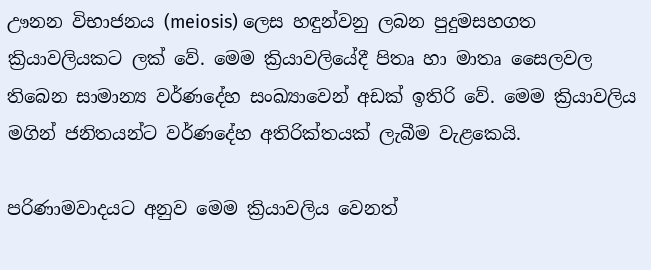ඌනන විභාජනය (meiosis) ලෙස හඳුන්වනු ලබන පුදුමසහගත ක්‍රියාවලියකට ලක් වේ. මෙම ක්‍රියාවලියේදී පිතෘ හා මාතෘ සෛලවල තිබෙන සාමාන්‍ය වර්ණදේහ සංඛ්‍යාවෙන් අඩක් ඉතිරි වේ. මෙම ක්‍රියාවලිය මගින් ජනිතයන්ට වර්ණදේහ අතිරික්තයක් ලැබීම වැළකෙයි.

පරිණාමවාදයට අනුව මෙම ක්‍රියාවලිය වෙනත්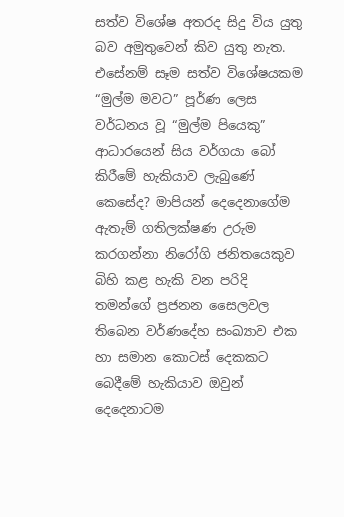සත්ව විශේෂ අතරද සිදු විය යුතු බව අමුතුවෙන් කිව යුතු නැත. එසේනම් සෑම සත්ව විශේෂයකම “මුල්ම මවට” පූර්ණ ලෙස වර්ධනය වූ “මුල්ම පියෙකු” ආධාරයෙන් සිය වර්ගයා බෝ කිරීමේ හැකියාව ලැබුණේ කෙසේද? මාපියන් දෙදෙනාගේම ඇතැම් ගතිලක්ෂණ උරුම කරගන්නා නිරෝගි ජනිතයෙකුව බිහි කළ හැකි වන පරිදි තමන්ගේ ප්‍රජනන සෛලවල තිබෙන වර්ණදේහ සංඛ්‍යාව එක හා සමාන කොටස් දෙකකට බෙදීමේ හැකියාව ඔවුන් දෙදෙනාටම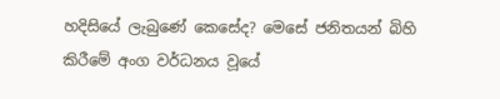හදිසියේ ලැබුණේ කෙසේද? මෙසේ ජනිතයන් බිහි කිරීමේ අංග වර්ධනය වූයේ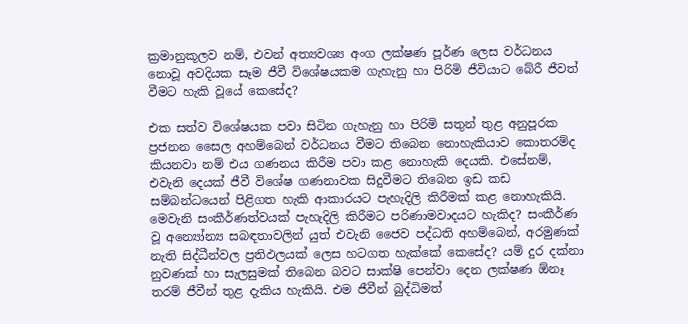ක්‍රමානුකූලව නම්, එවන් අත්‍යවශ්‍ය අංග ලක්ෂණ පූර්ණ ලෙස වර්ධනය නොවූ අවදියක සෑම ජීවී විශේෂයකම ගැහැනු හා පිරිමි ජීවියාට බේරී ජීවත් වීමට හැකි වූයේ කෙසේද?

එක සත්ව විශේෂයක පවා සිටින ගැහැනු හා පිරිමි සතුන් තුළ අනුපූරක ප්‍රජනන සෛල අහම්බෙන් වර්ධනය වීමට තිබෙන නොහැකියාව කොතරම්ද කියනවා නම් එය ගණනය කිරීම පවා කළ නොහැකි දෙයකි. එසේනම්, එවැනි දෙයක් ජීවී විශේෂ ගණනාවක සිදුවීමට තිබෙන ඉඩ කඩ සම්බන්ධයෙන් පිළිගත හැකි ආකාරයට පැහැදිලි කිරීමක් කළ නොහැකියි. මෙවැනි සංකීර්ණත්වයක් පැහැදිලි කිරීමට පරිණාමවාදයට හැකිද? සංකීර්ණ වූ අන්‍යෝන්‍ය සබඳතාවලින් යුත් එවැනි ජෛව පද්ධති අහම්බෙන්, අරමුණක් නැති සිද්ධීන්වල ප්‍රතිඵලයක් ලෙස හටගත හැක්කේ කෙසේද? යම් දුර දක්නා නුවණක් හා සැලසුමක් තිබෙන බවට සාක්ෂි පෙන්වා දෙන ලක්ෂණ ඕනෑ තරම් ජීවීන් තුළ දැකිය හැකියි. එම ජීවීන් බුද්ධිමත්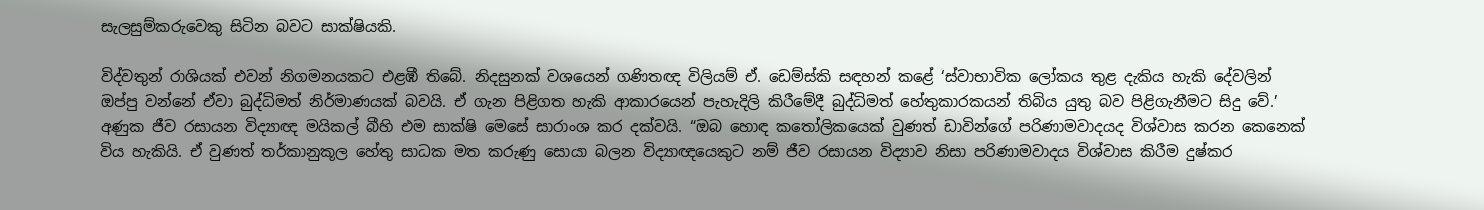සැලසුම්කරුවෙකු සිටින බවට සාක්ෂියකි.

විද්වතුන් රාශියක් එවන් නිගමනයකට එළඹී තිබේ. නිදසුනක් වශයෙන් ගණිතඥ විලියම් ඒ. ඩෙම්ස්කි සඳහන් කළේ ‘ස්වාභාවික ලෝකය තුළ දැකිය හැකි දේවලින් ඔප්පු වන්නේ ඒවා බුද්ධිමත් නිර්මාණයක් බවයි. ඒ ගැන පිළිගත හැකි ආකාරයෙන් පැහැදිලි කිරීමේදී බුද්ධිමත් හේතුකාරකයන් තිබිය යුතු බව පිළිගැනීමට සිදු වේ.’ අණුක ජීව රසායන විද්‍යාඥ මයිකල් බීහි එම සාක්ෂි මෙසේ සාරාංශ කර දක්වයි. “ඔබ හොඳ කතෝලිකයෙක් වුණත් ඩාවින්ගේ පරිණාමවාදයද විශ්වාස කරන කෙනෙක් විය හැකියි. ඒ වුණත් තර්කානුකූල හේතු සාධක මත කරුණු සොයා බලන විද්‍යාඥයෙකුට නම් ජීව රසායන විද්‍යාව නිසා පරිණාමවාදය විශ්වාස කිරීම දුෂ්කර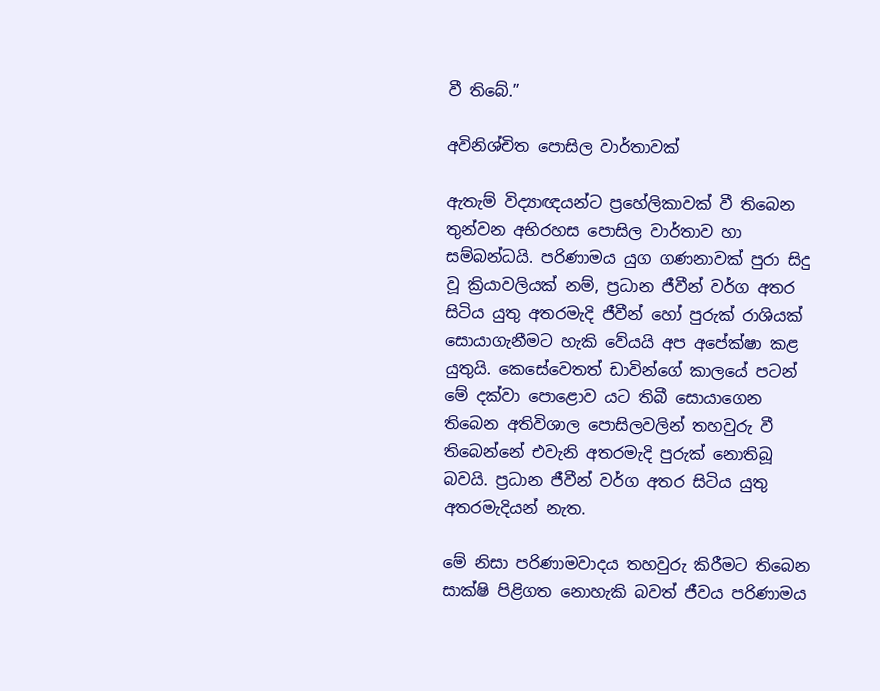වී තිබේ.”

අවිනිශ්චිත පොසිල වාර්තාවක්

ඇතැම් විද්‍යාඥයන්ට ප්‍රහේලිකාවක් වී තිබෙන තුන්වන අභිරහස පොසිල වාර්තාව හා සම්බන්ධයි. පරිණාමය යුග ගණනාවක් පුරා සිදු වූ ක්‍රියාවලියක් නම්, ප්‍රධාන ජීවීන් වර්ග අතර සිටිය යුතු අතරමැදි ජීවීන් හෝ පුරුක් රාශියක් සොයාගැනීමට හැකි වේයයි අප අපේක්ෂා කළ යුතුයි. කෙසේවෙතත් ඩාවින්ගේ කාලයේ පටන් මේ දක්වා පොළොව යට තිබී සොයාගෙන තිබෙන අතිවිශාල පොසිලවලින් තහවුරු වී තිබෙන්නේ එවැනි අතරමැදි පුරුක් නොතිබූ බවයි. ප්‍රධාන ජීවීන් වර්ග අතර සිටිය යුතු අතරමැදියන් නැත.

මේ නිසා පරිණාමවාදය තහවුරු කිරීමට තිබෙන සාක්ෂි පිළිගත නොහැකි බවත් ජීවය පරිණාමය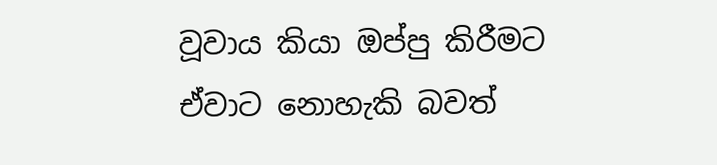වූවාය කියා ඔප්පු කිරීමට ඒවාට නොහැකි බවත්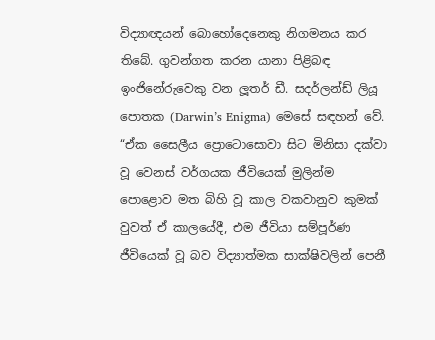විද්‍යාඥයන් බොහෝදෙනෙකු නිගමනය කර තිබේ. ගුවන්ගත කරන යානා පිළිබඳ ඉංජිනේරුවෙකු වන ලූතර් ඩී. සදර්ලන්ඩ් ලියූ පොතක (Darwin’s Enigma) මෙසේ සඳහන් වේ. “ඒක සෛලීය ප්‍රොටොසොවා සිට මිනිසා දක්වා වූ වෙනස් වර්ගයක ජීවියෙක් මුලින්ම පොළොව මත බිහි වූ කාල වකවානුව කුමක් වුවත් ඒ කාලයේදී, එම ජීවියා සම්පූර්ණ ජීවියෙක් වූ බව විද්‍යාත්මක සාක්ෂිවලින් පෙනී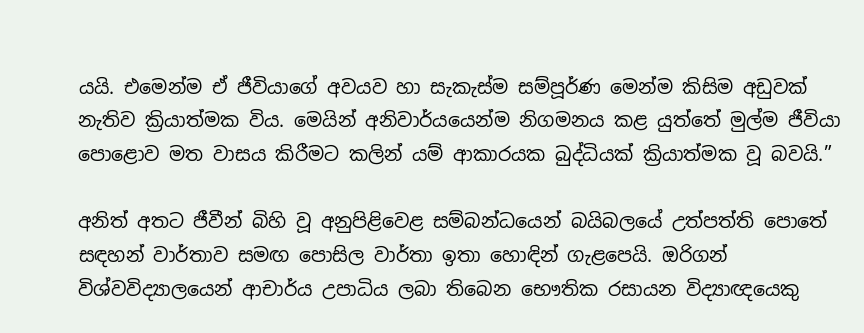යයි. එමෙන්ම ඒ ජීවියාගේ අවයව හා සැකැස්ම සම්පූර්ණ මෙන්ම කිසිම අඩුවක් නැතිව ක්‍රියාත්මක විය. මෙයින් අනිවාර්යයෙන්ම නිගමනය කළ යුත්තේ මුල්ම ජීවියා පොළොව මත වාසය කිරීමට කලින් යම් ආකාරයක බුද්ධියක් ක්‍රියාත්මක වූ බවයි.”

අනිත් අතට ජීවීන් බිහි වූ අනුපිළිවෙළ සම්බන්ධයෙන් බයිබලයේ උත්පත්ති පොතේ සඳහන් වාර්තාව සමඟ පොසිල වාර්තා ඉතා හොඳින් ගැළපෙයි. ඔරිගන් විශ්වවිද්‍යාලයෙන් ආචාර්ය උපාධිය ලබා තිබෙන භෞතික රසායන විද්‍යාඥයෙකු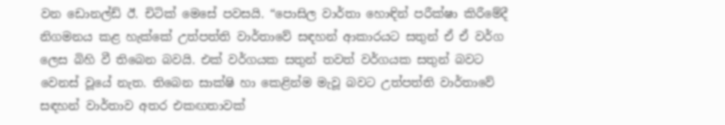වන ඩොනල්ඩ් ඊ. චිටික් මෙසේ පවසයි. “පොසිල වාර්තා හොඳින් පරීක්ෂා කිරීමේදී නිගමනය කළ හැක්කේ උත්පත්ති වාර්තාවේ සඳහන් ආකාරයට සතුන් ඒ ඒ වර්ග ලෙස බිහි වී තිබෙන බවයි. එක් වර්ගයක සතුන් තවත් වර්ගයක සතුන් බවට වෙනස් වූයේ නැත. තිබෙන සාක්ෂි හා කෙළින්ම මැවූ බවට උත්පත්ති වාර්තාවේ සඳහන් වාර්තාව අතර එකඟතාවක්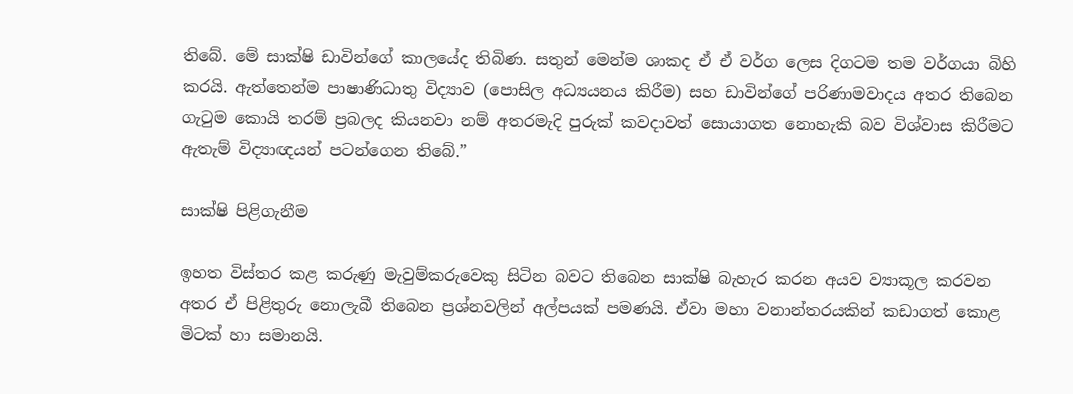තිබේ. මේ සාක්ෂි ඩාවින්ගේ කාලයේද තිබිණ. සතුන් මෙන්ම ශාකද ඒ ඒ වර්ග ලෙස දිගටම තම වර්ගයා බිහි කරයි. ඇත්තෙන්ම පාෂාණිධාතු විද්‍යාව (පොසිල අධ්‍යයනය කිරීම) සහ ඩාවින්ගේ පරිණාමවාදය අතර තිබෙන ගැටුම කොයි තරම් ප්‍රබලද කියනවා නම් අතරමැදි පුරුක් කවදාවත් සොයාගත නොහැකි බව විශ්වාස කිරීමට ඇතැම් විද්‍යාඥයන් පටන්ගෙන තිබේ.”

සාක්ෂි පිළිගැනීම

ඉහත විස්තර කළ කරුණු මැවුම්කරුවෙකු සිටින බවට තිබෙන සාක්ෂි බැහැර කරන අයව ව්‍යාකූල කරවන අතර ඒ පිළිතුරු නොලැබී තිබෙන ප්‍රශ්නවලින් අල්පයක් පමණයි. ඒවා මහා වනාන්තරයකින් කඩාගත් කොළ මිටක් හා සමානයි.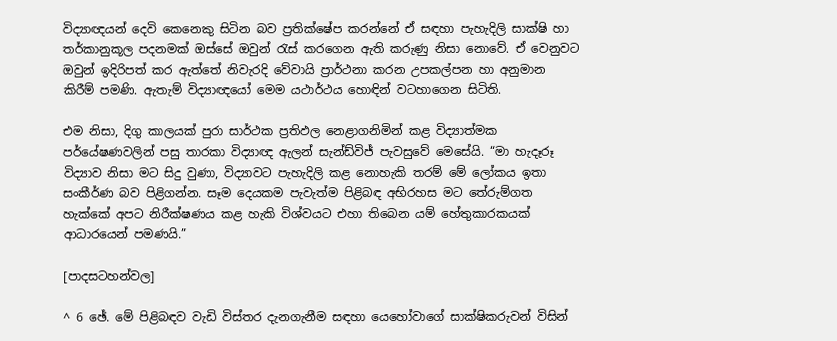විද්‍යාඥයන් දෙවි කෙනෙකු සිටින බව ප්‍රතික්ෂේප කරන්නේ ඒ සඳහා පැහැදිලි සාක්ෂි හා තර්කානුකූල පදනමක් ඔස්සේ ඔවුන් රැස් කරගෙන ඇති කරුණු නිසා නොවේ. ඒ වෙනුවට ඔවුන් ඉදිරිපත් කර ඇත්තේ නිවැරදි වේවායි ප්‍රාර්ථනා කරන උපකල්පන හා අනුමාන කිරීම් පමණි. ඇතැම් විද්‍යාඥයෝ මෙම යථාර්ථය හොඳින් වටහාගෙන සිටිති.

එම නිසා, දිගු කාලයක් පුරා සාර්ථක ප්‍රතිඵල නෙළාගනිමින් කළ විද්‍යාත්මක පර්යේෂණවලින් පසු තාරකා විද්‍යාඥ ඇලන් සැන්ඩ්විජ් පැවසුවේ මෙසේයි. “මා හැදෑරූ විද්‍යාව නිසා මට සිදු වුණා, විද්‍යාවට පැහැදිලි කළ නොහැකි තරම් මේ ලෝකය ඉතා සංකීර්ණ බව පිළිගන්න. සෑම දෙයකම පැවැත්ම පිළිබඳ අභිරහස මට තේරුම්ගත හැක්කේ අපට නිරීක්ෂණය කළ හැකි විශ්වයට එහා තිබෙන යම් හේතුකාරකයක් ආධාරයෙන් පමණයි.”

[පාදසටහන්වල]

^ 6 ඡේ. මේ පිළිබඳව වැඩි විස්තර දැනගැනීම සඳහා යෙහෝවාගේ සාක්ෂිකරුවන් විසින්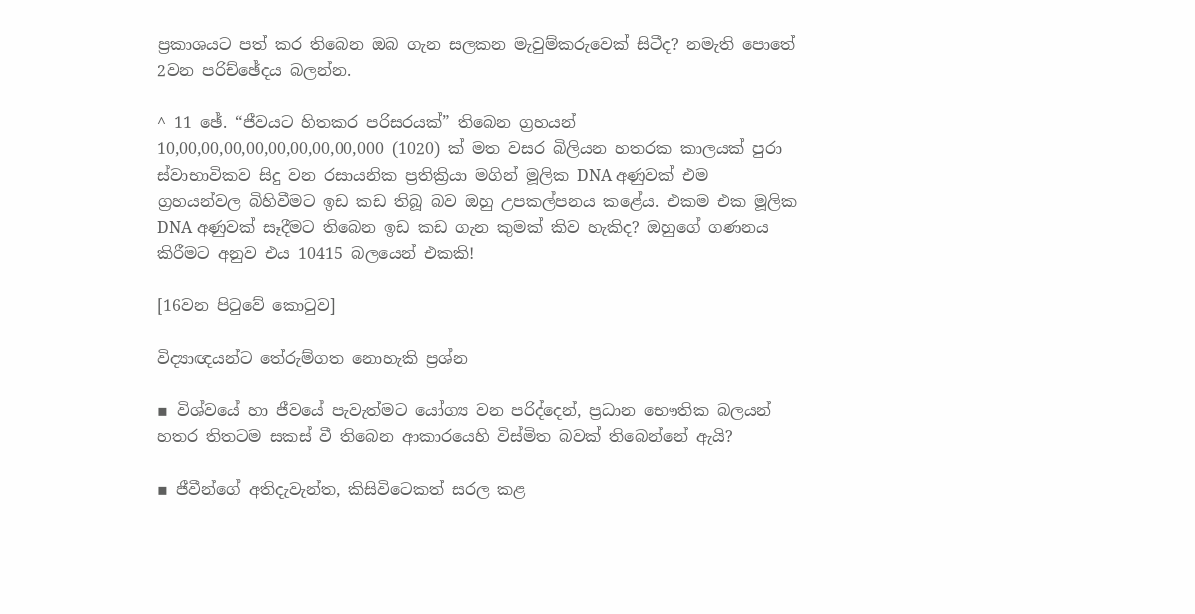ප්‍රකාශයට පත් කර තිබෙන ඔබ ගැන සලකන මැවුම්කරුවෙක් සිටීද? නමැති පොතේ 2වන පරිච්ඡේදය බලන්න.

^ 11 ඡේ. “ජීවයට හිතකර පරිසරයක්” තිබෙන ග්‍රහයන් 10,00,00,00,00,00,00,00,00,000 (1020) ක් මත වසර බිලියන හතරක කාලයක් පුරා ස්වාභාවිකව සිදු වන රසායනික ප්‍රතික්‍රියා මගින් මූලික DNA අණුවක් එම ග්‍රහයන්වල බිහිවීමට ඉඩ කඩ තිබූ බව ඔහු උපකල්පනය කළේය. එකම එක මූලික DNA අණුවක් සෑදීමට තිබෙන ඉඩ කඩ ගැන කුමක් කිව හැකිද? ඔහුගේ ගණනය කිරීමට අනුව එය 10415 බලයෙන් එකකි!

[16වන පිටුවේ කොටුව]

විද්‍යාඥයන්ට තේරුම්ගත නොහැකි ප්‍රශ්න

▪ විශ්වයේ හා ජීවයේ පැවැත්මට යෝග්‍ය වන පරිද්දෙන්, ප්‍රධාන භෞතික බලයන් හතර තිතටම සකස් වී තිබෙන ආකාරයෙහි විස්මිත බවක් තිබෙන්නේ ඇයි?

▪ ජීවීන්ගේ අතිදැවැන්ත, කිසිවිටෙකත් සරල කළ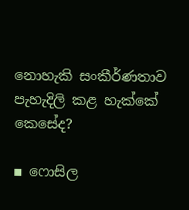නොහැකි සංකීර්ණතාව පැහැදිලි කළ හැක්කේ කෙසේද?

▪ ෆොසිල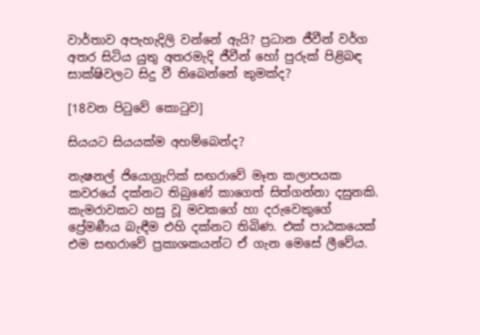වාර්තාව අපැහැදිලි වන්නේ ඇයි? ප්‍රධාන ජීවීන් වර්ග අතර සිටිය යුතු අතරමැදි ජීවීන් හෝ පුරුක් පිළිබඳ සාක්ෂිවලට සිදු වී තිබෙන්නේ කුමක්ද?

[18වන පිටුවේ කොටුව]

සියයට සියයක්ම අහම්බෙන්ද?

නැෂනල් ජියොග්‍රැෆික් සඟරාවේ මෑත කලාපයක කවරයේ දක්නට තිබුණේ කාගෙත් සිත්ගන්නා දසුනකි. කැමරාවකට හසු වූ මවකගේ හා දරුවෙකුගේ ප්‍රේමණීය බැඳීම එහි දක්නට තිබිණ. එක් පාඨකයෙක් එම සඟරාවේ ප්‍රකාශකයන්ට ඒ ගැන මෙසේ ලීවේය.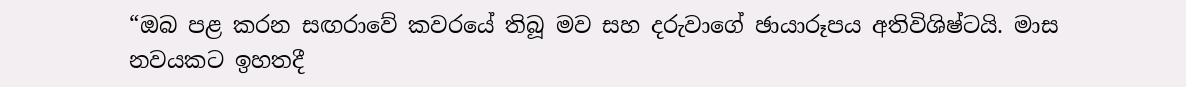“ඔබ පළ කරන සඟරාවේ කවරයේ තිබූ මව සහ දරුවාගේ ඡායාරූපය අතිවිශිෂ්ටයි. මාස නවයකට ඉහතදී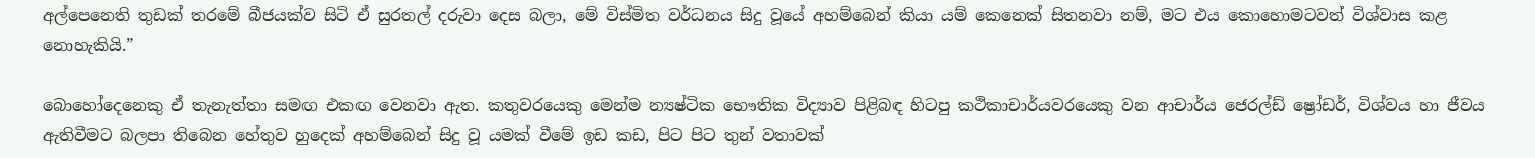අල්පෙනෙති තුඩක් තරමේ බීජයක්ව සිටි ඒ සුරතල් දරුවා දෙස බලා, මේ විස්මිත වර්ධනය සිදු වූයේ අහම්බෙන් කියා යම් කෙනෙක් සිතනවා නම්, මට එය කොහොමටවත් විශ්වාස කළ නොහැකියි.”

බොහෝදෙනෙකු ඒ තැනැත්තා සමඟ එකඟ වෙනවා ඇත. කතුවරයෙකු මෙන්ම න්‍යෂ්ටික භෞතික විද්‍යාව පිළිබඳ හිටපු කථිකාචාර්යවරයෙකු වන ආචාර්ය ජෙරල්ඩ් ෂ්‍රෝඩර්, විශ්වය හා ජීවය ඇතිවීමට බලපා තිබෙන හේතුව හුදෙක් අහම්බෙන් සිදු වූ යමක් වීමේ ඉඩ කඩ, පිට පිට තුන් වතාවක්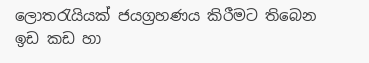ලොතරැයියක් ජයග්‍රහණය කිරීමට තිබෙන ඉඩ කඩ හා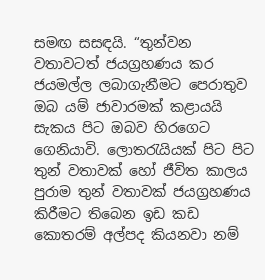සමඟ සසඳයි. “තුන්වන වතාවටත් ජයග්‍රහණය කර ජයමල්ල ලබාගැනීමට පෙරාතුව ඔබ යම් ජාවාරමක් කළායයි සැකය පිට ඔබව හිරගෙට ගෙනියාවි. ලොතරැයියක් පිට පිට තුන් වතාවක් හෝ ජීවිත කාලය පුරාම තුන් වතාවක් ජයග්‍රහණය කිරීමට තිබෙන ඉඩ කඩ කොතරම් අල්පද කියනවා නම්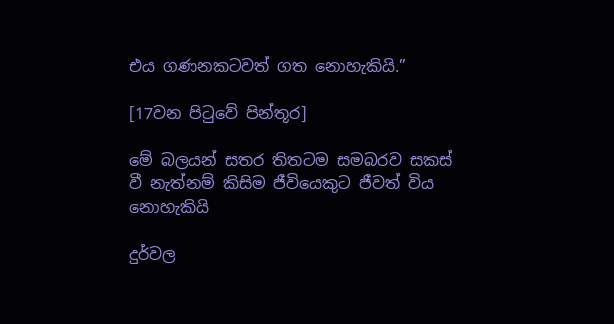එය ගණනකටවත් ගත නොහැකියි.”

[17වන පිටුවේ පින්තූර]

මේ බලයන් සතර තිතටම සමබරව සකස් වී නැත්නම් කිසිම ජීවියෙකුට ජීවත් විය නොහැකියි

දුර්වල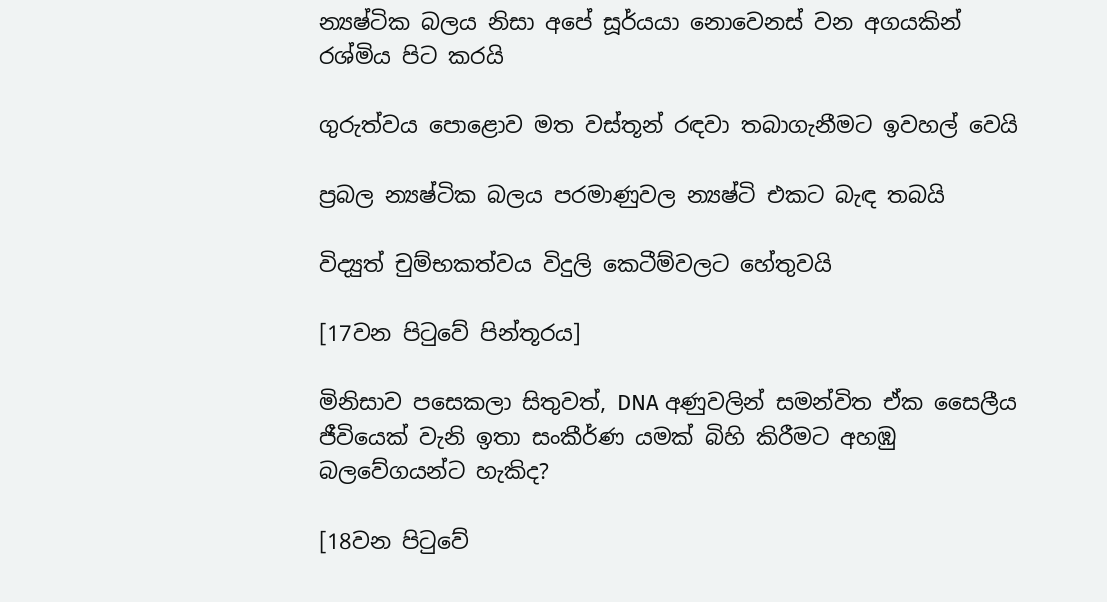න්‍යෂ්ටික බලය නිසා අපේ සූර්යයා නොවෙනස් වන අගයකින් රශ්මිය පිට කරයි

ගුරුත්වය පොළොව මත වස්තූන් රඳවා තබාගැනීමට ඉවහල් වෙයි

ප්‍රබල න්‍යෂ්ටික බලය පරමාණුවල න්‍යෂ්ටි එකට බැඳ තබයි

විද්‍යුත් චුම්භකත්වය විදුලි කෙටීම්වලට හේතුවයි

[17වන පිටුවේ පින්තූරය]

මිනිසාව පසෙකලා සිතුවත්, DNA අණුවලින් සමන්විත ඒක සෛලීය ජීවියෙක් වැනි ඉතා සංකීර්ණ යමක් බිහි කිරීමට අහඹු බලවේගයන්ට හැකිද?

[18වන පිටුවේ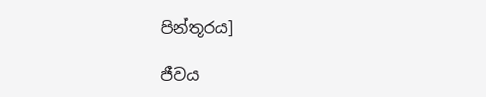පින්තූරය]

ජීවය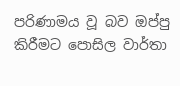පරිණාමය වූ බව ඔප්පු කිරීමට පොසිල වාර්තා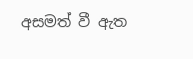අසමත් වී ඇත